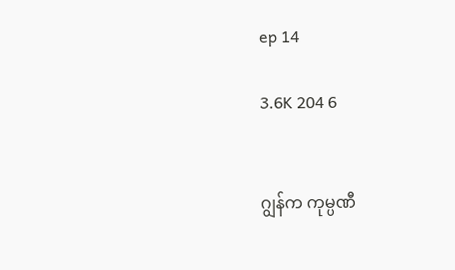ep 14

3.6K 204 6


ဂျွန်က ကုမ္ပဏီ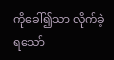ကိုခေါ်၍သာ လိုက်ခဲ့ရသော်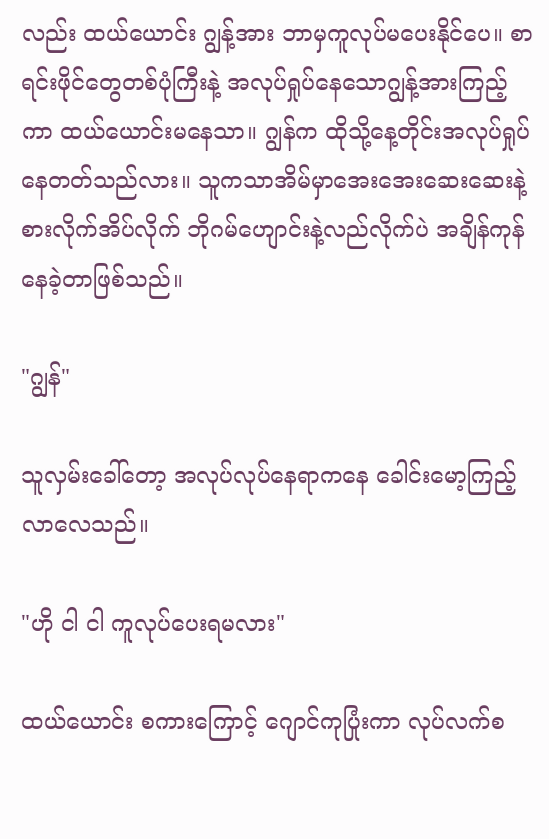လည်း ထယ်ယောင်း ဂျွန့်အား ဘာမှကူလုပ်မပေးနိုင်ပေ။ စာရင်းဖိုင်တွေတစ်ပုံကြီးနဲ့ အလုပ်ရှုပ်နေသောဂျွန့်အားကြည့်ကာ ထယ်ယောင်းမနေသာ။ ဂျွန်က ထိုသို့နေ့တိုင်းအလုပ်ရှုပ်နေတတ်သည်လား။ သူကသာအိမ်မှာအေးအေးဆေးဆေးနဲ့ စားလိုက်အိပ်လိုက် ဘိုဂမ်ဟျောင်းနဲ့လည်လိုက်ပဲ အချိန်ကုန်နေခဲ့တာဖြစ်သည်။

"ဂျွန်"

သူလှမ်းခေါ်တော့ အလုပ်လုပ်နေရာကနေ ခေါင်းမော့ကြည့်လာလေသည်။

"ဟို ငါ ငါ ကူလုပ်ပေးရမလား"

ထယ်ယောင်း စကားကြောင့် ဂျောင်ကုပြုံးကာ လုပ်လက်စ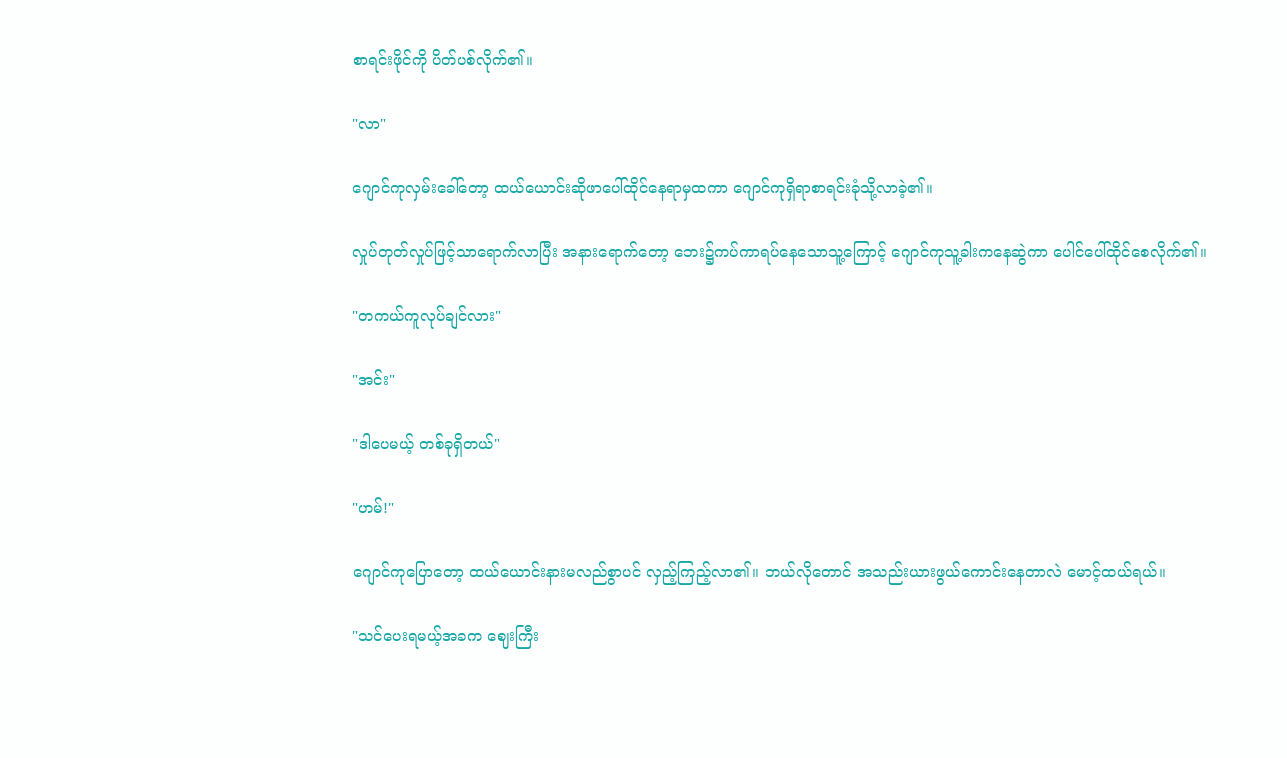စာရင်းဖိုင်ကို ပိတ်ပစ်လိုက်၏။

"လာ"

ဂျောင်ကုလှမ်းခေါ်တော့ ထယ်ယောင်းဆိုဖာပေါ်ထိုင်နေရာမှထကာ ဂျောင်ကုရှိရာစာရင်းခုံသို့လာခဲ့၏။

လှုပ်တုတ်လှုပ်ဖြင့်သာရောက်လာပြီး အနားရောက်တော့ ဘေး၌ကပ်ကာရပ်နေသောသူ့ကြောင့် ဂျောင်ကုသူ့ခါးကနေဆွဲကာ ပေါင်ပေါ်ထိုင်စေလိုက်၏။

"တကယ်ကူလုပ်ချင်လား"

"အင်း"

"ဒါပေမယ့် တစ်ခုရှိတယ်"

"ဟမ်!"

ဂျောင်ကုပြောတော့ ထယ်ယောင်းနားမလည်စွာပင် လှည့်ကြည့်လာ၏။ ဘယ်လိုတောင် အသည်းယားဖွယ်ကောင်းနေတာလဲ မောင့်ထယ်ရယ်။

"သင်ပေးရမယ့်အခက ဈေးကြီး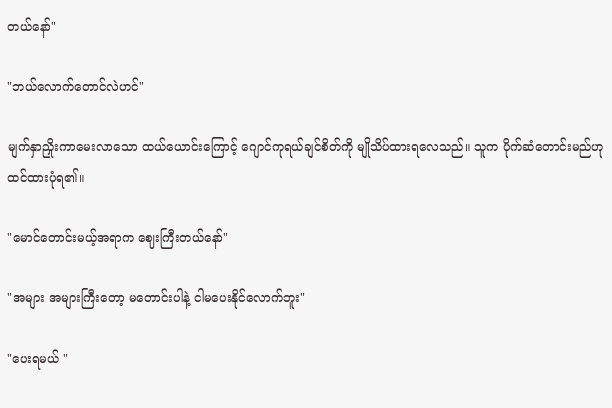တယ်နော်"

"ဘယ်လောက်တောင်လဲဟင်"

မျက်နှာညှိုးကာမေးလာသော ထယ်ယောင်းကြောင့် ဂျောင်ကုရယ်ချင်စိတ်ကို မျိုသိပ်ထားရလေသည်။ သူက ပိုက်ဆံတောင်းမည်ဟု ထင်ထားပုံရ၏။

"မောင်တောင်းမယ့်အရာက ဈေးကြီးတယ်နော်"

"အများ အများကြီးတော့ မတောင်းပါနဲ့ ငါမပေးနိုင်လောက်ဘူး"

"ပေးရမယ် "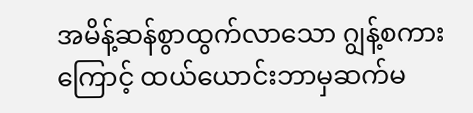အမိန့်ဆန်စွာထွက်လာသော ဂျွန့်စကားကြောင့် ထယ်ယောင်းဘာမှဆက်မ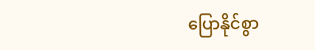ပြောနိုင်စွာ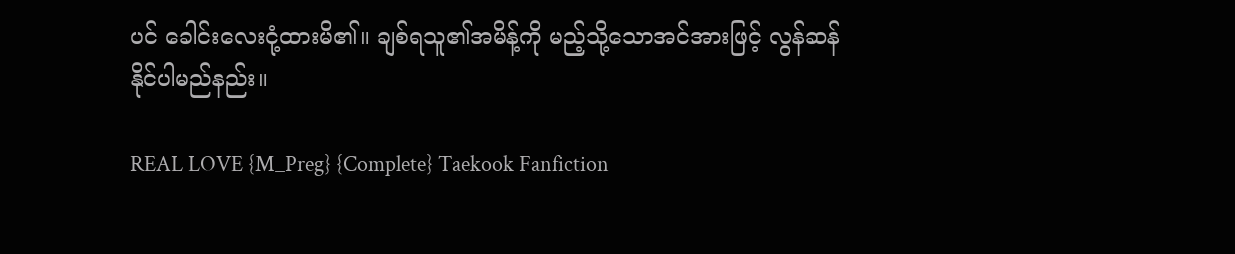ပင် ခေါင်းလေးငုံ့ထားမိ၏။ ချစ်ရသူ၏အမိန့်ကို မည့်သို့သောအင်အားဖြင့် လွန်ဆန်နိုင်ပါမည်နည်း။

REAL LOVE {M_Preg} {Complete} Taekook Fanfiction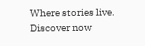Where stories live. Discover now